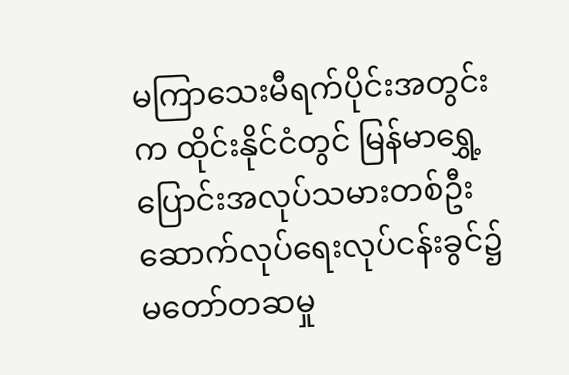မကြာသေးမီရက်ပိုင်းအတွင်းက ထိုင်းနိုင်ငံတွင် မြန်မာရွှေ့ပြောင်းအလုပ်သမားတစ်ဦး ဆောက်လုပ်ရေးလုပ်ငန်းခွင်၌ မတော်တဆမှု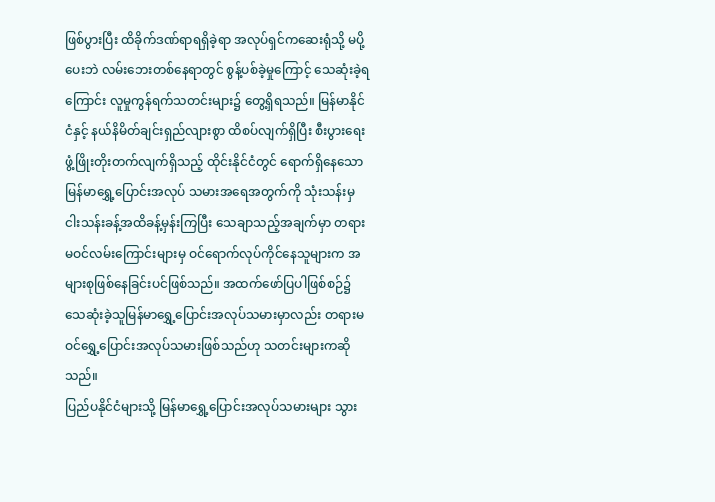ဖြစ်ပွားပြီး ထိခိုက်ဒဏ်ရာရရှိခဲ့ရာ အလုပ်ရှင်ကဆေးရုံသို့ မပို့ပေးဘဲ လမ်းဘေးတစ်နေရာတွင် စွန့်ပစ်ခဲ့မှုကြောင့် သေဆုံးခဲ့ရကြောင်း လူမှုကွန်ရက်သတင်းများ၌ တွေ့ရှိရသည်။ မြန်မာနိုင်ငံနှင့် နယ်နိမိတ်ချင်းရှည်လျားစွာ ထိစပ်လျက်ရှိပြီး စီးပွားရေးဖွံ့ဖြိုးတိုးတက်လျက်ရှိသည့် ထိုင်းနိုင်ငံတွင် ရောက်ရှိနေသော မြန်မာရွှေ့ပြောင်းအလုပ် သမားအရေအတွက်ကို သုံးသန်းမှငါးသန်းခန့်အထိခန့်မှန်းကြပြီး သေချာသည့်အချက်မှာ တရားမဝင်လမ်းကြောင်းများမှ ဝင်ရောက်လုပ်ကိုင်နေသူများက အများစုဖြစ်နေခြင်းပင်ဖြစ်သည်။ အထက်ဖော်ပြပါဖြစ်စဉ်၌ သေဆုံးခဲ့သူမြန်မာရွှေ့ပြောင်းအလုပ်သမားမှာလည်း တရားမဝင်ရွှေ့ပြောင်းအလုပ်သမားဖြစ်သည်ဟု သတင်းများကဆိုသည်။
ပြည်ပနိုင်ငံများသို့ မြန်မာရွှေ့ပြောင်းအလုပ်သမားများ သွား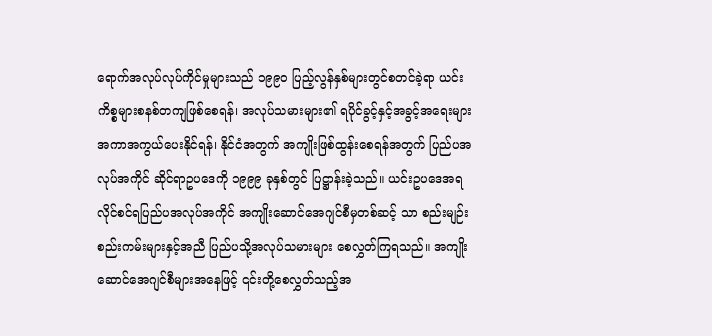ရောက်အလုပ်လုပ်ကိုင်မှုများသည် ၁၉၉၀ ပြည့်လွန်နှစ်များတွင်စတင်ခဲ့ရာ ယင်းကိစ္စများစနစ်တကျဖြစ်စေရန်၊ အလုပ်သမားများ၏ ရပိုင်ခွင့်နှင့်အခွင့်အရေးများ အကာအကွယ်ပေးနိုင်ရန်၊ နိုင်ငံအတွက် အကျိုးဖြစ်ထွန်းစေရန်အတွက် ပြည်ပအလုပ်အကိုင် ဆိုင်ရာဥပဒေကို ၁၉၉၉ ခုနှစ်တွင် ပြဋ္ဌာန်းခဲ့သည်။ ယင်းဥပဒေအရ လိုင်စင်ရပြည်ပအလုပ်အကိုင် အကျိုးဆောင်အေဂျင်စီမှတစ်ဆင့် သာ စည်းမျဉ်းစည်းကမ်းများနှင့်အညီ ပြည်ပသို့အလုပ်သမားများ စေလွှတ်ကြရသည်။ အကျိုးဆောင်အေဂျင်စီများအနေဖြင့် ၎င်းတို့စေလွှတ်သည့်အ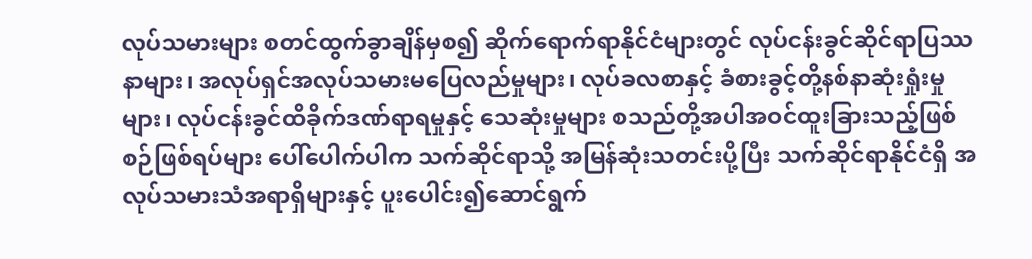လုပ်သမားများ စတင်ထွက်ခွာချိန်မှစ၍ ဆိုက်ရောက်ရာနိုင်ငံများတွင် လုပ်ငန်းခွင်ဆိုင်ရာပြဿနာများ၊ အလုပ်ရှင်အလုပ်သမားမပြေလည်မှုများ၊ လုပ်ခလစာနှင့် ခံစားခွင့်တို့နစ်နာဆုံးရှုံးမှု များ၊ လုပ်ငန်းခွင်ထိခိုက်ဒဏ်ရာရမှုနှင့် သေဆုံးမှုများ စသည်တို့အပါအဝင်ထူးခြားသည့်ဖြစ်စဉ်ဖြစ်ရပ်များ ပေါ်ပေါက်ပါက သက်ဆိုင်ရာသို့ အမြန်ဆုံးသတင်းပို့ပြီး သက်ဆိုင်ရာနိုင်ငံရှိ အလုပ်သမားသံအရာရှိများနှင့် ပူးပေါင်း၍ဆောင်ရွက်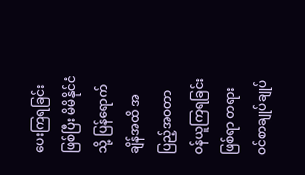ပေးကြရခြင်းဖြစ်ပြီး မိမိနိုင်ငံသို့ ပြန်ရောက်ချိန်အထိ အပြည့်အဝတာဝန်ယူကြရခြင်းဖြစ်ရာ တရားဝင်စာချုပ်ချုပ်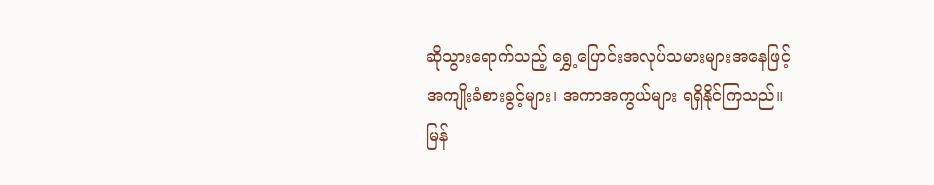ဆိုသွားရောက်သည့် ရွှေ့ပြောင်းအလုပ်သမားများအနေဖြင့် အကျိုးခံစားခွင့်များ၊ အကာအကွယ်များ ရရှိနိုင်ကြသည်။
မြန်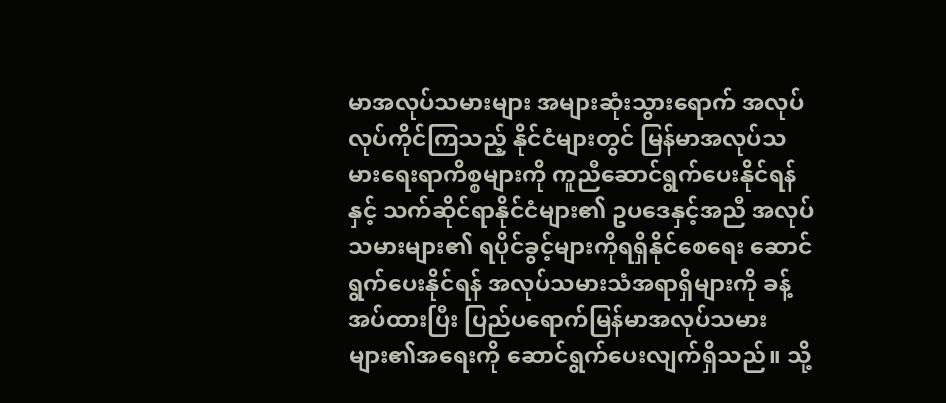မာအလုပ်သမားများ အများဆုံးသွားရောက် အလုပ်လုပ်ကိုင်ကြသည့် နိုင်ငံများတွင် မြန်မာအလုပ်သမားရေးရာကိစ္စများကို ကူညီဆောင်ရွက်ပေးနိုင်ရန်နှင့် သက်ဆိုင်ရာနိုင်ငံများ၏ ဥပဒေနှင့်အညီ အလုပ်သမားများ၏ ရပိုင်ခွင့်များကိုရရှိနိုင်စေရေး ဆောင်ရွက်ပေးနိုင်ရန် အလုပ်သမားသံအရာရှိများကို ခန့်အပ်ထားပြီး ပြည်ပရောက်မြန်မာအလုပ်သမားများ၏အရေးကို ဆောင်ရွက်ပေးလျက်ရှိသည်။ သို့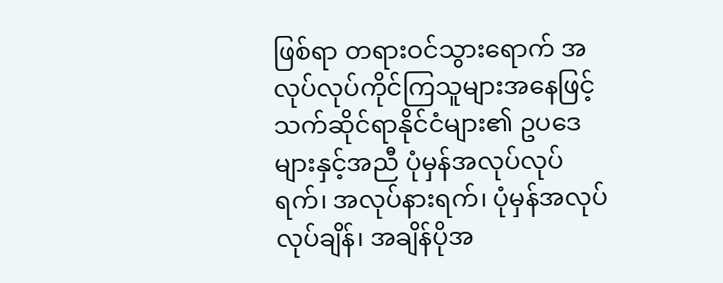ဖြစ်ရာ တရားဝင်သွားရောက် အလုပ်လုပ်ကိုင်ကြသူများအနေဖြင့် သက်ဆိုင်ရာနိုင်ငံများ၏ ဥပဒေများနှင့်အညီ ပုံမှန်အလုပ်လုပ်ရက်၊ အလုပ်နားရက်၊ ပုံမှန်အလုပ်လုပ်ချိန်၊ အချိန်ပိုအ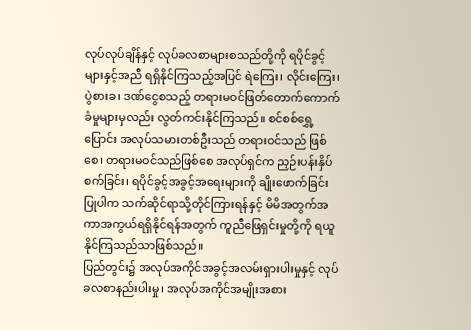လုပ်လုပ်ချိန်နှင့် လုပ်ခလစာများစသည်တို့ကို ရပိုင်ခွင့်များနှင့်အညီ ရရှိနိုင်ကြသည့်အပြင် ရဲကြေး၊ လိုင်းကြေး၊ ပွဲစားခ၊ ဒဏ်ငွေစသည့် တရားမဝင်ဖြတ်တောက်ကောက်ခံမှုများမှလည်း လွတ်ကင်းနိုင်ကြသည်။ စင်စစ်ရွှေ့ပြောင်း အလုပ်သမားတစ်ဦးသည် တရားဝင်သည် ဖြစ်စေ၊ တရားမဝင်သည်ဖြစ်စေ အလုပ်ရှင်က ညှဉ်းပန်းနှိပ်စက်ခြင်း၊ ရပိုင်ခွင့်အခွင့်အရေးများကို ချိုးဖောက်ခြင်းပြုပါက သက်ဆိုင်ရာသို့တိုင်ကြားရန်နှင့် မိမိအတွက်အကာအကွယ်ရရှိနိုင်ရန်အတွက် ကူညီဖြေရှင်းမှုတို့ကို ရယူနိုင်ကြသည်သာဖြစ်သည်။
ပြည်တွင်း၌ အလုပ်အကိုင်အခွင့်အလမ်းရှားပါးမှုနှင့် လုပ်ခလစာနည်းပါးမှု၊ အလုပ်အကိုင်အမျိုးအစား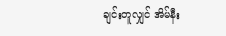ချင်းတူလျှင် အိမ်နီး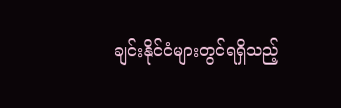ချင်းနိုင်ငံများတွင်ရရှိသည့်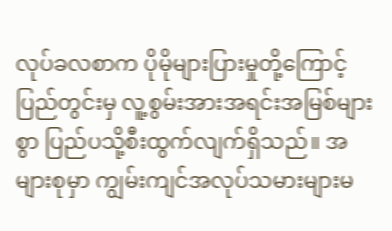လုပ်ခလစာက ပိုမိုများပြားမှုတို့ကြောင့် ပြည်တွင်းမှ လူ့စွမ်းအားအရင်းအမြစ်များစွာ ပြည်ပသို့စီးထွက်လျက်ရှိသည်။ အများစုမှာ ကျွမ်းကျင်အလုပ်သမားများမ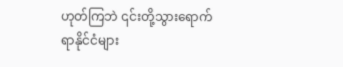ဟုတ်ကြဘဲ ၎င်းတို့သွားရောက်ရာနိုင်ငံများ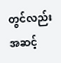တွင်လည်း အဆင့်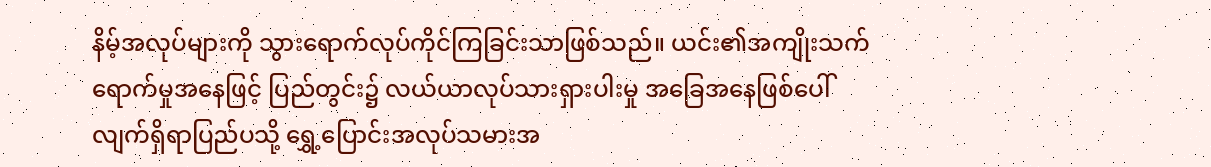နိမ့်အလုပ်များကို သွားရောက်လုပ်ကိုင်ကြခြင်းသာဖြစ်သည်။ ယင်း၏အကျိုးသက်ရောက်မှုအနေဖြင့် ပြည်တွင်း၌ လယ်ယာလုပ်သားရှားပါးမှု အခြေအနေဖြစ်ပေါ်လျက်ရှိရာပြည်ပသို့ ရွှေ့ပြောင်းအလုပ်သမားအ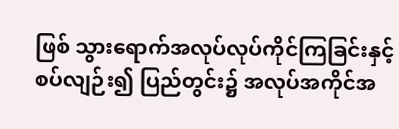ဖြစ် သွားရောက်အလုပ်လုပ်ကိုင်ကြခြင်းနှင့်စပ်လျဉ်း၍ ပြည်တွင်း၌ အလုပ်အကိုင်အ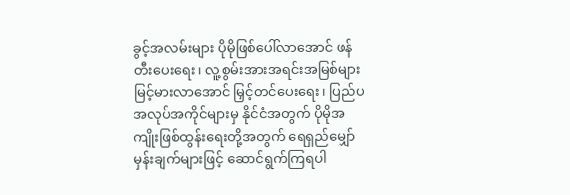ခွင့်အလမ်းများ ပိုမိုဖြစ်ပေါ်လာအောင် ဖန်တီးပေးရေး၊ လူ့စွမ်းအားအရင်းအမြစ်များ မြင့်မားလာအောင် မြှင့်တင်ပေးရေး၊ ပြည်ပအလုပ်အကိုင်များမှ နိုင်ငံအတွက် ပိုမိုအကျိုးဖြစ်ထွန်းရေးတို့အတွက် ရေရှည်မျှော်မှန်းချက်များဖြင့် ဆောင်ရွက်ကြရပါ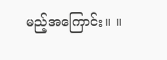မည့်အကြောင်း။ ။